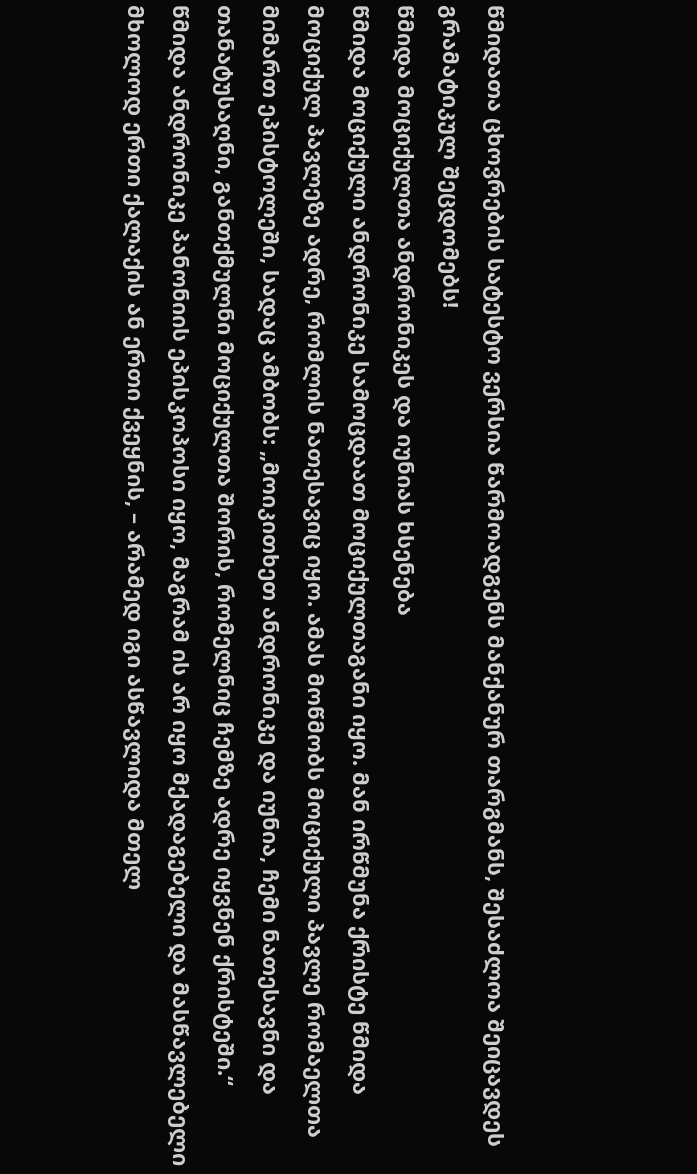წმიდათა ცხოვრების სატესტო ვერსია წარმოადგენს მანქანურ თარგმანს, შესაძლოა შეიცავდეს გრამატიკულ შეცდომებს!
წმიდა მოციქულთა ანდრონიკეს და იუნიას ხსენება
წმიდა მოციქული ანდრონიკე სამოცდაათ მოციქულთაგანი იყო. მან ირწმუნა ქრისტე წმიდა მოციქულ პავლეზე ადრე, რომლის ნათესავიც იყო. ამას მოწმობს მოციქული პავლე რომაელთა მიმართ ეპისტოლეში, სადაც ამბობს: „მოიკითხეთ ანდრონიკე და იუნია, ჩემი ნათესავნი და თანატუსაღნი, განთქმულნი მოციქულთა შორის, რომელნიც ჩემზე ადრე იყვნენ ქრისტეში.“
წმიდა ანდრონიკე პანონიის ეპისკოპოსი იყო, მაგრამ ის არ იყო მქადაგებელი და მასწავლებელი მხოლოდ ერთი ქალაქის ან ერთი ქვეყნის, – არამედ იგი ასწავლიდა მთელ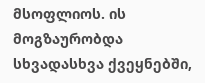მსოფლიოს. ის მოგზაურობდა სხვადასხვა ქვეყნებში,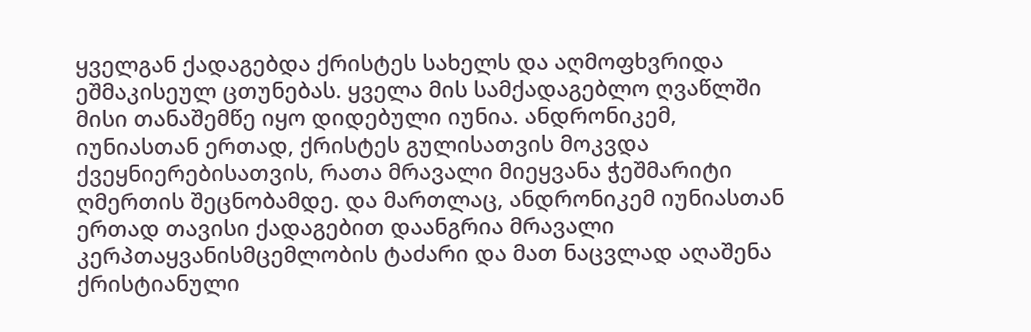ყველგან ქადაგებდა ქრისტეს სახელს და აღმოფხვრიდა ეშმაკისეულ ცთუნებას. ყველა მის სამქადაგებლო ღვაწლში მისი თანაშემწე იყო დიდებული იუნია. ანდრონიკემ, იუნიასთან ერთად, ქრისტეს გულისათვის მოკვდა ქვეყნიერებისათვის, რათა მრავალი მიეყვანა ჭეშმარიტი ღმერთის შეცნობამდე. და მართლაც, ანდრონიკემ იუნიასთან ერთად თავისი ქადაგებით დაანგრია მრავალი კერპთაყვანისმცემლობის ტაძარი და მათ ნაცვლად აღაშენა ქრისტიანული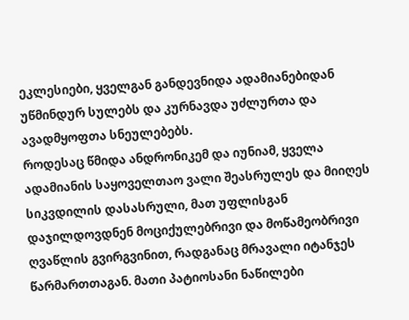ეკლესიები, ყველგან განდევნიდა ადამიანებიდან უწმინდურ სულებს და კურნავდა უძლურთა და ავადმყოფთა სნეულებებს.
როდესაც წმიდა ანდრონიკემ და იუნიამ, ყველა ადამიანის საყოველთაო ვალი შეასრულეს და მიიღეს სიკვდილის დასასრული, მათ უფლისგან დაჯილდოვდნენ მოციქულებრივი და მოწამეობრივი ღვაწლის გვირგვინით, რადგანაც მრავალი იტანჯეს წარმართთაგან. მათი პატიოსანი ნაწილები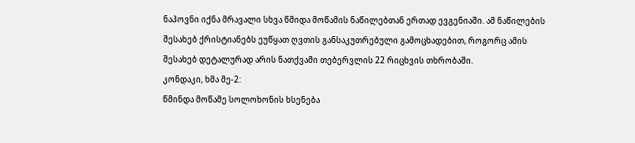ნაპოვნი იქნა მრავალი სხვა წმიდა მოწამის ნაწილებთან ერთად ევგენიაში. ამ ნაწილების შესახებ ქრისტიანებს ეუწყათ ღვთის განსაკუთრებული გამოცხადებით, როგორც ამის შესახებ დეტალურად არის ნათქვამი თებერვლის 22 რიცხვის თხრობაში.
კონდაკი, ხმა მე-2:
წმინდა მოწამე სოლოხონის ხსენება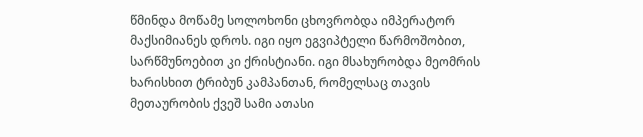წმინდა მოწამე სოლოხონი ცხოვრობდა იმპერატორ მაქსიმიანეს დროს. იგი იყო ეგვიპტელი წარმოშობით, სარწმუნოებით კი ქრისტიანი. იგი მსახურობდა მეომრის ხარისხით ტრიბუნ კამპანთან, რომელსაც თავის მეთაურობის ქვეშ სამი ათასი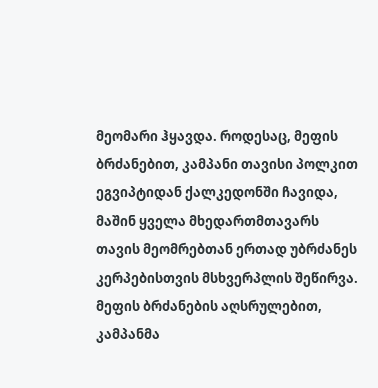მეომარი ჰყავდა. როდესაც, მეფის ბრძანებით, კამპანი თავისი პოლკით ეგვიპტიდან ქალკედონში ჩავიდა, მაშინ ყველა მხედართმთავარს თავის მეომრებთან ერთად უბრძანეს კერპებისთვის მსხვერპლის შეწირვა. მეფის ბრძანების აღსრულებით, კამპანმა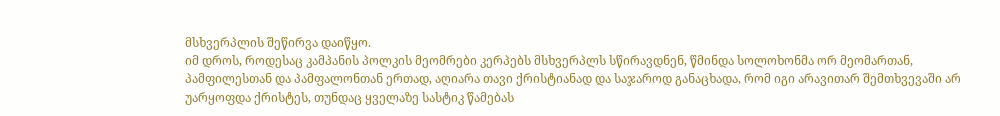მსხვერპლის შეწირვა დაიწყო.
იმ დროს, როდესაც კამპანის პოლკის მეომრები კერპებს მსხვერპლს სწირავდნენ, წმინდა სოლოხონმა ორ მეომართან, პამფილესთან და პამფალონთან ერთად, აღიარა თავი ქრისტიანად და საჯაროდ განაცხადა, რომ იგი არავითარ შემთხვევაში არ უარყოფდა ქრისტეს, თუნდაც ყველაზე სასტიკ წამებას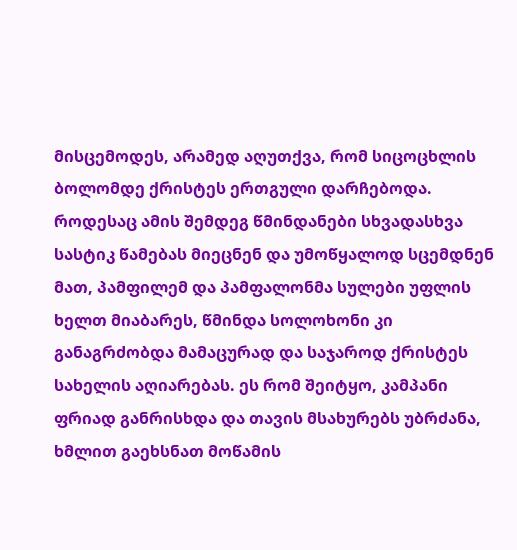მისცემოდეს, არამედ აღუთქვა, რომ სიცოცხლის ბოლომდე ქრისტეს ერთგული დარჩებოდა. როდესაც ამის შემდეგ წმინდანები სხვადასხვა სასტიკ წამებას მიეცნენ და უმოწყალოდ სცემდნენ მათ, პამფილემ და პამფალონმა სულები უფლის ხელთ მიაბარეს, წმინდა სოლოხონი კი განაგრძობდა მამაცურად და საჯაროდ ქრისტეს სახელის აღიარებას. ეს რომ შეიტყო, კამპანი ფრიად განრისხდა და თავის მსახურებს უბრძანა, ხმლით გაეხსნათ მოწამის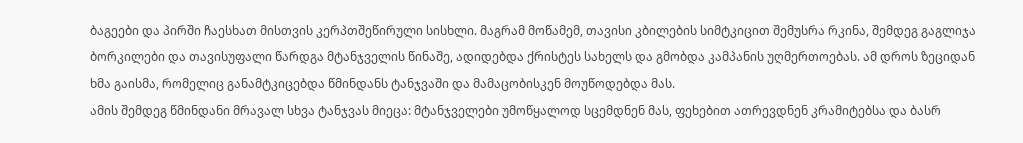ბაგეები და პირში ჩაესხათ მისთვის კერპთშეწირული სისხლი. მაგრამ მოწამემ, თავისი კბილების სიმტკიცით შემუსრა რკინა, შემდეგ გაგლიჯა ბორკილები და თავისუფალი წარდგა მტანჯველის წინაშე, ადიდებდა ქრისტეს სახელს და გმობდა კამპანის უღმერთოებას. ამ დროს ზეციდან ხმა გაისმა, რომელიც განამტკიცებდა წმინდანს ტანჯვაში და მამაცობისკენ მოუწოდებდა მას.
ამის შემდეგ წმინდანი მრავალ სხვა ტანჯვას მიეცა: მტანჯველები უმოწყალოდ სცემდნენ მას, ფეხებით ათრევდნენ კრამიტებსა და ბასრ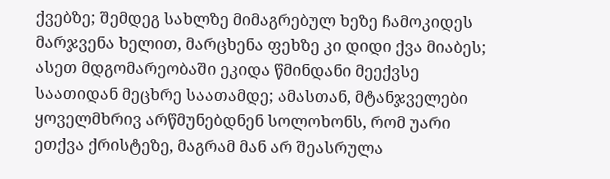ქვებზე; შემდეგ სახლზე მიმაგრებულ ხეზე ჩამოკიდეს მარჯვენა ხელით, მარცხენა ფეხზე კი დიდი ქვა მიაბეს; ასეთ მდგომარეობაში ეკიდა წმინდანი მეექვსე საათიდან მეცხრე საათამდე; ამასთან, მტანჯველები ყოველმხრივ არწმუნებდნენ სოლოხონს, რომ უარი ეთქვა ქრისტეზე, მაგრამ მან არ შეასრულა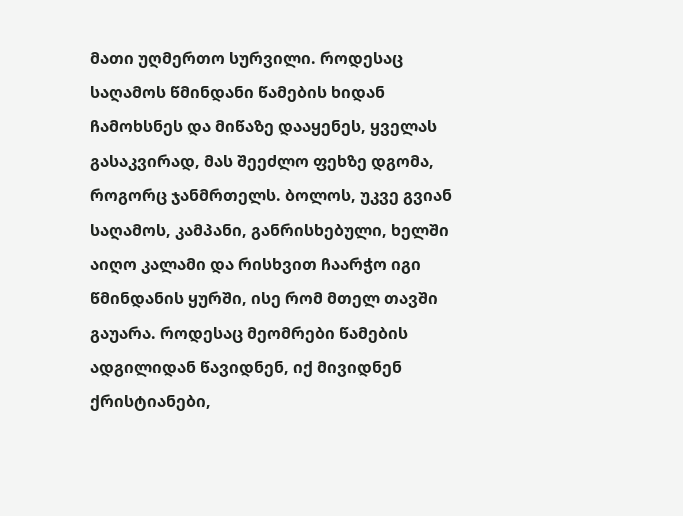მათი უღმერთო სურვილი. როდესაც საღამოს წმინდანი წამების ხიდან ჩამოხსნეს და მიწაზე დააყენეს, ყველას გასაკვირად, მას შეეძლო ფეხზე დგომა, როგორც ჯანმრთელს. ბოლოს, უკვე გვიან საღამოს, კამპანი, განრისხებული, ხელში აიღო კალამი და რისხვით ჩაარჭო იგი წმინდანის ყურში, ისე რომ მთელ თავში გაუარა. როდესაც მეომრები წამების ადგილიდან წავიდნენ, იქ მივიდნენ ქრისტიანები,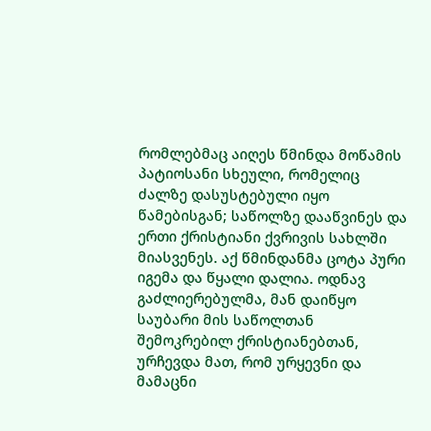რომლებმაც აიღეს წმინდა მოწამის პატიოსანი სხეული, რომელიც ძალზე დასუსტებული იყო წამებისგან; საწოლზე დააწვინეს და ერთი ქრისტიანი ქვრივის სახლში მიასვენეს. აქ წმინდანმა ცოტა პური იგემა და წყალი დალია. ოდნავ გაძლიერებულმა, მან დაიწყო საუბარი მის საწოლთან შემოკრებილ ქრისტიანებთან, ურჩევდა მათ, რომ ურყევნი და მამაცნი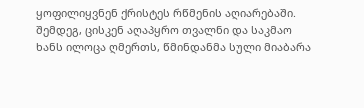ყოფილიყვნენ ქრისტეს რწმენის აღიარებაში. შემდეგ, ცისკენ აღაპყრო თვალნი და საკმაო ხანს ილოცა ღმერთს, წმინდანმა სული მიაბარა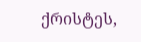ქრისტეს,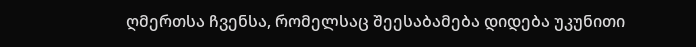ღმერთსა ჩვენსა, რომელსაც შეესაბამება დიდება უკუნითი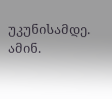უკუნისამდე. ამინ.